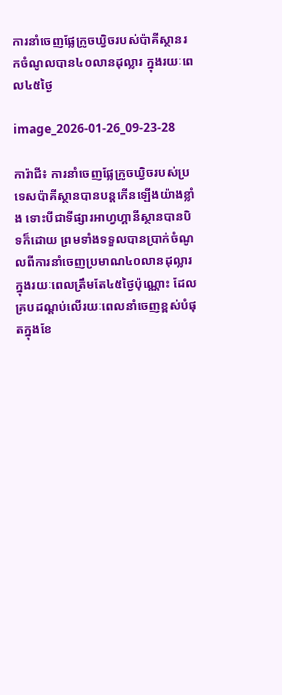ការនាំចេញផ្លែក្រូចឃ្វិចរបស់ប៉ាគីស្ថានរកចំណូលបាន៤០លានដុល្លារ ក្នុងរយៈពេល៤៥ថ្ងៃ

image_2026-01-26_09-23-28

ការ៉ាជី៖ ការនាំចេញផ្លែក្រូចឃ្វិចរបស់ប្រទេសប៉ាគីស្ថានបានបន្តកើនឡើងយ៉ាងខ្លាំង ទោះបីជាទីផ្សារអាហ្វហ្គានីស្ថានបានបិទក៏ដោយ ព្រមទាំងទទួលបានប្រាក់ចំណូលពីការនាំចេញប្រមាណ៤០លានដុល្លារ ក្នុងរយៈពេលត្រឹមតែ៤៥ថ្ងៃប៉ុណ្ណោះ ដែលគ្របដណ្ដប់លើរយៈពេលនាំចេញខ្ពស់បំផុតក្នុងខែ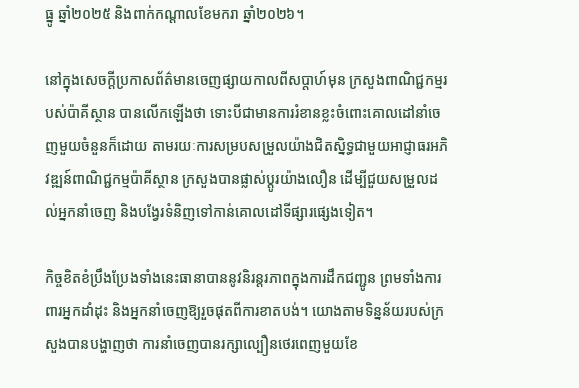ធ្នូ ឆ្នាំ២០២៥ និងពាក់កណ្តាលខែមករា ឆ្នាំ២០២៦។

នៅក្នុងសេចក្តីប្រកាសព័ត៌មានចេញផ្សាយកាលពីសប្តាហ៍មុន ក្រសួងពាណិជ្ជកម្មរបស់ប៉ាគីស្ថាន បានលើកឡើងថា ទោះបីជាមានការរំខានខ្លះចំពោះគោលដៅនាំចេញមួយចំនួនក៏ដោយ តាមរយៈការសម្របសម្រួលយ៉ាងជិតស្និទ្ធជាមួយអាជ្ញាធរអភិវឌ្ឍន៍ពាណិជ្ជកម្មប៉ាគីស្ថាន ក្រសួងបានផ្លាស់ប្តូរយ៉ាងលឿន ដើម្បីជួយសម្រួលដល់អ្នកនាំចេញ និងបង្វែរទំនិញទៅកាន់គោលដៅទីផ្សារផ្សេងទៀត។

កិច្ចខិតខំប្រឹងប្រែងទាំងនេះធានាបាននូវនិរន្តរភាពក្នុងការដឹកជញ្ជូន ព្រមទាំងការពារអ្នកដាំដុះ និងអ្នកនាំចេញឱ្យរួចផុតពីការខាតបង់។ យោងតាមទិន្នន័យរបស់ក្រសួងបានបង្ហាញថា ការនាំចេញបានរក្សាល្បឿនថេរពេញមួយខែ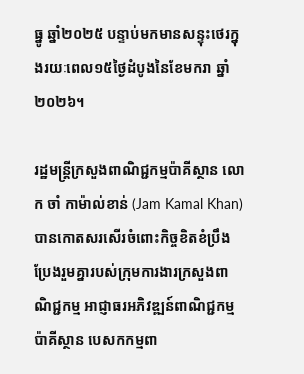ធ្នូ ឆ្នាំ២០២៥ បន្ទាប់មកមានសន្ទុះថេរក្នុងរយៈពេល១៥ថ្ងៃដំបូងនៃខែមករា ឆ្នាំ២០២៦។

រដ្ឋមន្ត្រីក្រសួងពាណិជ្ជកម្មប៉ាគីស្ថាន លោក ចាំ កាម៉ាល់ខាន់ (Jam Kamal Khan) បានកោតសរសើរចំពោះកិច្ចខិតខំប្រឹងប្រែងរួមគ្នារបស់ក្រុមការងារក្រសួងពាណិជ្ជកម្ម អាជ្ញាធរអភិវឌ្ឍន៍ពាណិជ្ជកម្មប៉ាគីស្ថាន បេសកកម្មពា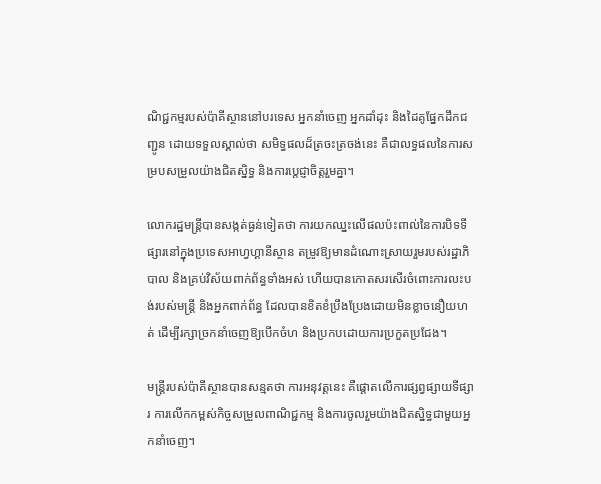ណិជ្ជកម្មរបស់ប៉ាគីស្ថាននៅបរទេស អ្នកនាំចេញ អ្នកដាំដុះ និងដៃគូផ្នែកដឹកជញ្ជូន ដោយទទួលស្គាល់ថា សមិទ្ធផលដ៏ត្រចះត្រចង់នេះ គឺជាលទ្ធផលនៃការសម្របសម្រួលយ៉ាងជិតស្និទ្ធ និងការប្តេជ្ញាចិត្តរួមគ្នា។

លោករដ្ឋមន្ត្រីបានសង្កត់ធ្ងន់ទៀតថា ការយកឈ្នះលើផលប៉ះពាល់នៃការបិទទីផ្សារនៅក្នុងប្រទេសអាហ្វហ្គានីស្ថាន តម្រូវឱ្យមានដំណោះស្រាយរួមរបស់រដ្ឋាភិបាល និងគ្រប់វិស័យពាក់ព័ន្ធទាំងអស់ ហើយបានកោតសរសើរចំពោះការលះបង់របស់មន្ត្រី និងអ្នកពាក់ព័ន្ធ ដែលបានខិតខំប្រឹងប្រែងដោយមិនខ្លាចនឿយហត់ ដើម្បីរក្សាច្រកនាំចេញឱ្យបើកចំហ និងប្រកបដោយការប្រកួតប្រជែង។

មន្ត្រីរបស់ប៉ាគីស្ថានបានសន្មតថា ការអនុវត្តនេះ គឺផ្តោតលើការផ្សព្វផ្សាយទីផ្សារ ការលើកកម្ពស់កិច្ចសម្រួលពាណិជ្ជកម្ម និងការចូលរួមយ៉ាងជិតស្និទ្ធជាមួយអ្នកនាំចេញ។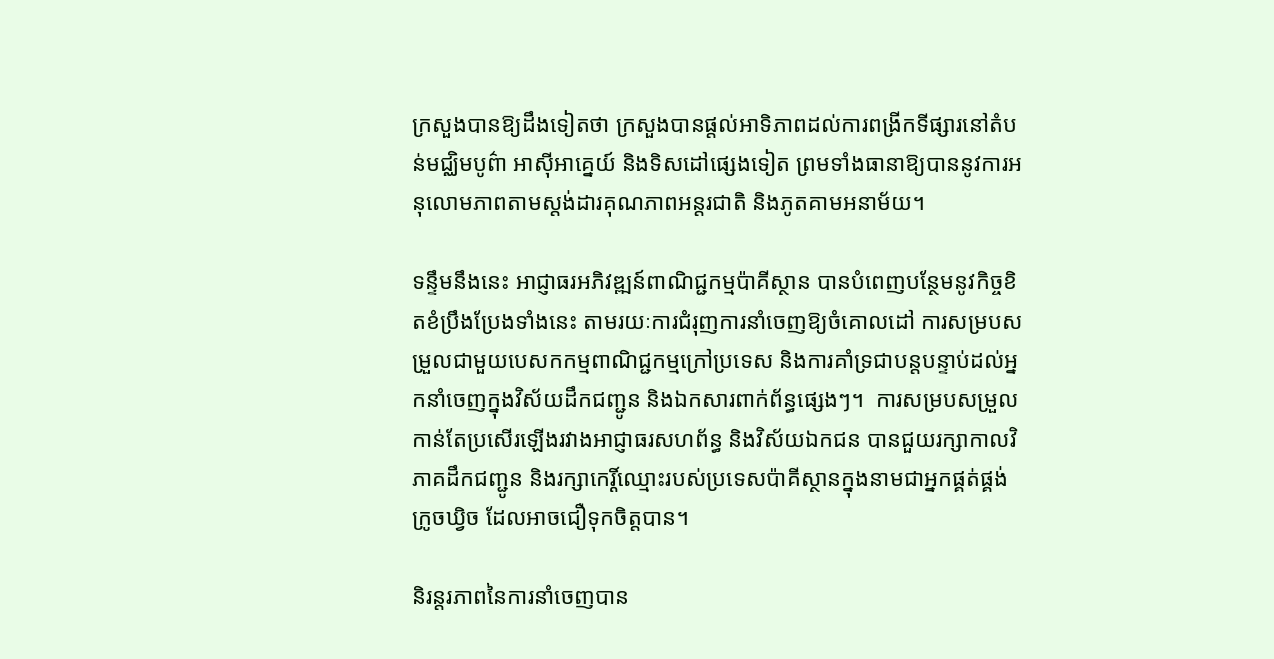ក្រសួងបានឱ្យដឹងទៀតថា ក្រសួងបានផ្តល់អាទិភាពដល់ការពង្រីកទីផ្សារនៅតំបន់មជ្ឈិមបូព៌ា អាស៊ីអាគ្នេយ៍ និងទិសដៅផ្សេងទៀត ព្រមទាំងធានាឱ្យបាននូវការអនុលោមភាពតាមស្តង់ដារគុណភាពអន្តរជាតិ និងភូតគាមអនាម័យ។

ទន្ទឹមនឹងនេះ អាជ្ញាធរអភិវឌ្ឍន៍ពាណិជ្ជកម្មប៉ាគីស្ថាន បានបំពេញបន្ថែមនូវកិច្ចខិតខំប្រឹងប្រែងទាំងនេះ តាមរយៈការជំរុញការនាំចេញឱ្យចំគោលដៅ ការសម្របសម្រួលជាមួយបេសកកម្មពាណិជ្ជកម្មក្រៅប្រទេស និងការគាំទ្រជាបន្តបន្ទាប់ដល់អ្នកនាំចេញក្នុងវិស័យដឹកជញ្ជូន និងឯកសារពាក់ព័ន្ធផ្សេងៗ។  ការសម្របសម្រួលកាន់តែប្រសើរឡើងរវាងអាជ្ញាធរសហព័ន្ធ និងវិស័យឯកជន បានជួយរក្សាកាលវិភាគដឹកជញ្ជូន និងរក្សាកេរ្តិ៍ឈ្មោះរបស់ប្រទេសប៉ាគីស្ថានក្នុងនាមជាអ្នកផ្គត់ផ្គង់ក្រូចឃ្វិច ដែលអាចជឿទុកចិត្តបាន។

និរន្តរភាពនៃការនាំចេញបាន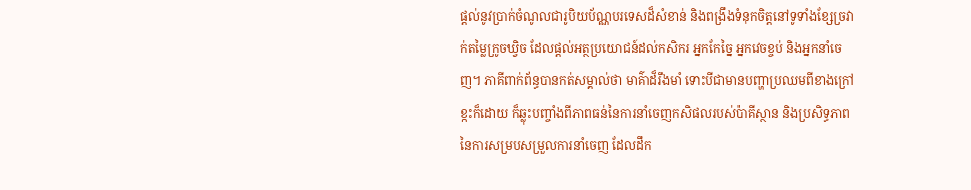ផ្តល់នូវប្រាក់ចំណូលជារូបិយប័ណ្ណបរទេសដ៏សំខាន់ និងពង្រឹងទំនុកចិត្តនៅទូទាំងខ្សែច្រវាក់តម្លៃក្រូចឃ្វិច ដែលផ្តល់អត្ថប្រយោជន៍ដល់កសិករ អ្នកកែច្នៃ អ្នកវេចខ្ចប់ និងអ្នកនាំចេញ។ ភាគីពាក់ព័ន្ធបានកត់សម្គាល់ថា មាគ៌ាដ៏រឹងមាំ ទោះបីជាមានបញ្ហាប្រឈមពីខាងក្រៅខ្កះក៏ដោយ ក៏ឆ្លុះបញ្ចាំងពីភាពធន់នៃការនាំចេញកសិផលរបស់ប៉ាគីស្ថាន និងប្រសិទ្ធភាពនៃការសម្របសម្រួលការនាំចេញ ដែលដឹក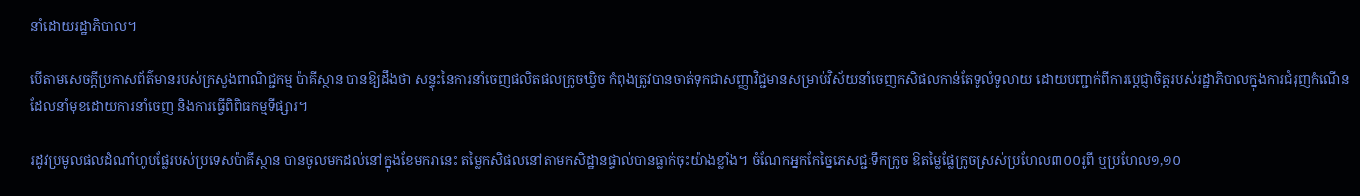នាំដោយរដ្ឋាភិបាល។

បើតាមសេចក្ដីប្រកាសព័ត៌មានរបស់ក្រសួងពាណិជ្ជកម្ម ប៉ាគីស្ថាន បានឱ្យដឹងថា សន្ទុះនៃការនាំចេញផលិតផលក្រូចឃ្វិច កំពុងត្រូវបានចាត់ទុកជាសញ្ញាវិជ្ជមានសម្រាប់វិស័យនាំចេញកសិផលកាន់តែទូលំទូលាយ ដោយបញ្ជាក់ពីការប្តេជ្ញាចិត្តរបស់រដ្ឋាភិបាលក្នុងការជំរុញកំណើន ដែលនាំមុខដោយការនាំចេញ និងការធ្វើពិពិធកម្មទីផ្សារ។

រដូវប្រមូលផលដំណាំហូបផ្លែរបស់ប្រទេសប៉ាគីស្ថាន បានចូលមកដល់នៅក្នុងខែមករានេះ តម្លៃកសិផលនៅតាមកសិដ្ឋានផ្ទាល់បានធ្លាក់ចុះយ៉ាងខ្លាំង។ ចំណែកអ្នកកែច្នៃភេសជ្ជៈទឹកក្រូច ឱតម្លៃផ្លែក្រូចស្រស់ប្រហែល៣០០រូពី ឬប្រហែល១,១០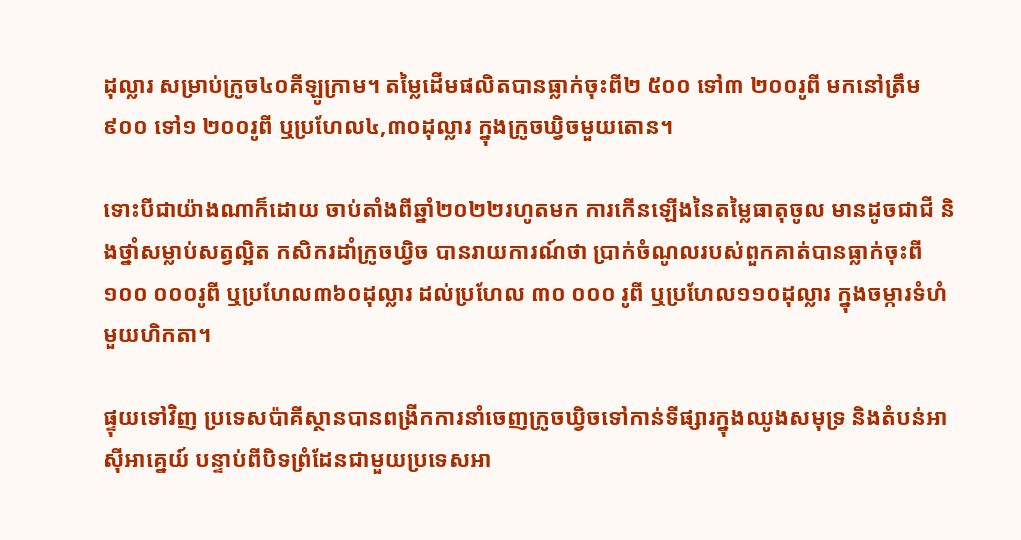ដុល្លារ សម្រាប់ក្រូច៤០គីឡូក្រាម។ តម្លៃដើមផលិតបានធ្លាក់ចុះពី២ ៥០០ ទៅ៣ ២០០រូពី មកនៅត្រឹម៩០០ ទៅ១ ២០០រូពី ឬប្រហែល៤,៣០ដុល្លារ ក្នុងក្រូចឃ្វិចមួយតោន។

ទោះបីជាយ៉ាងណាក៏ដោយ ចាប់តាំងពីឆ្នាំ២០២២រហូតមក ការកើនឡើងនៃតម្លៃធាតុចូល មានដូចជាជី និងថ្នាំសម្លាប់សត្វល្អិត កសិករដាំក្រូចឃ្វិច បានរាយការណ៍ថា ប្រាក់ចំណូលរបស់ពួកគាត់បានធ្លាក់ចុះពី១០០ ០០០រូពី ឬប្រហែល៣៦០ដុល្លារ ដល់ប្រហែល ៣០ ០០០ រូពី ឬប្រហែល១១០ដុល្លារ ក្នុងចម្ការទំហំមួយហិកតា។

ផ្ទុយទៅវិញ ប្រទេសប៉ាគីស្ថានបានពង្រីកការនាំចេញក្រូចឃ្វិចទៅកាន់ទីផ្សារក្នុងឈូងសមុទ្រ និងតំបន់អាស៊ីអាគ្នេយ៍ បន្ទាប់ពីបិទព្រំដែនជាមួយប្រទេសអា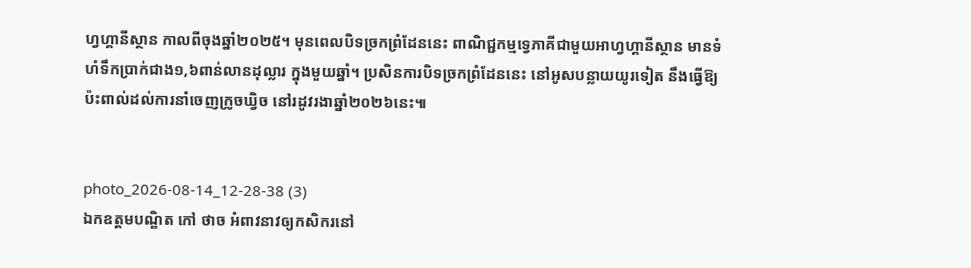ហ្វហ្គានីស្ថាន កាលពីចុងឆ្នាំ២០២៥។ មុនពេលបិទច្រកព្រំដែននេះ ពាណិជ្ជកម្មទ្វេភាគីជាមួយអាហ្វហ្គានីស្ថាន មានទំហំទឹកប្រាក់ជាង១,៦ពាន់លានដុល្លារ ក្នុងមួយឆ្នាំ។ ប្រសិនការបិទច្រកព្រំដែននេះ នៅអូសបន្លាយយូរទៀត នឹងធ្វើឱ្យប៉ះពាល់ដល់ការនាំចេញក្រូចឃ្វិច នៅរដូវរងាឆ្នាំ២០២៦នេះ៕


photo_2026-08-14_12-28-38 (3)
ឯកឧត្តមបណ្ឌិត កៅ ថាច អំពាវនាវឲ្យកសិករនៅ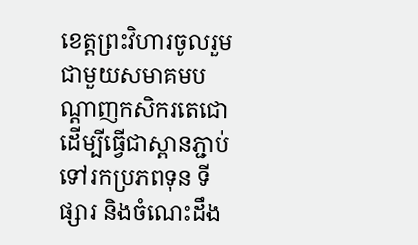ខេត្តព្រះវិហារចូលរួមជាមួយសមាគមបណ្តាញកសិករតេជោ ដើម្បីធ្វើជាស្ពានភ្ជាប់ទៅរកប្រភពទុន ទីផ្សារ និងចំណេះដឹង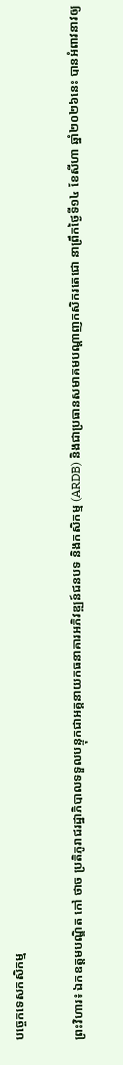បច្ចេកទេសកសិកម្ម

ព្រះវិហារ៖ ឯកឧត្តមបណ្ឌិត កៅ ថាច ប្រតិភូរាជរដ្ឋាភិបាលទទួលបន្ទុកជាអគ្គនាយកធនាគារអភិវឌ្ឍន៍ជនបទ និងកសិកម្ម (ARDB) និងជាប្រធានសមាគមបណ្តាញកសិករតេជោ នាព្រឹកថ្ងៃទី១៤ ខែសីហា ឆ្នាំ២០២៦នេះ បានអំពាវនាវឲ្យ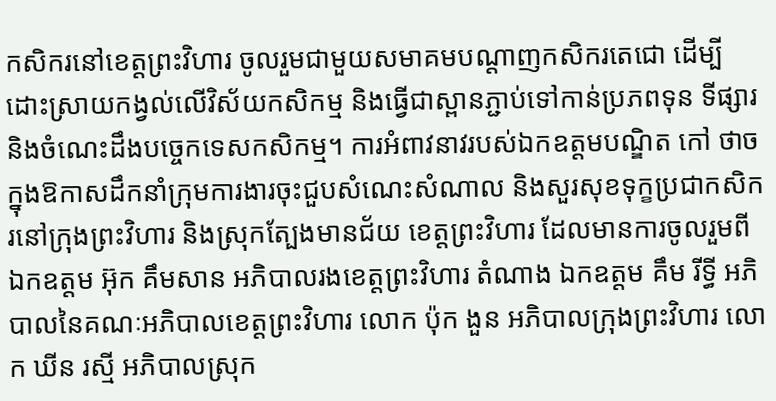កសិករនៅខេត្តព្រះវិហារ ចូលរួមជាមួយសមាគមបណ្តាញកសិករតេជោ ដើម្បីដោះស្រាយកង្វល់លើវិស័យកសិកម្ម និងធ្វើជាស្ពានភ្ជាប់ទៅកាន់ប្រភពទុន ទីផ្សារ និងចំណេះដឹងបច្ចេកទេសកសិកម្ម។ ការអំពាវនាវរបស់ឯកឧត្តមបណ្ឌិត កៅ ថាច ក្នុងឱកាសដឹកនាំក្រុមការងារចុះជួបសំណេះសំណាល និងសួរសុខទុក្ខប្រជាកសិករនៅក្រុងព្រះវិហារ និងស្រុកត្បែងមានជ័យ ខេត្តព្រះវិហារ ដែលមានការចូលរួមពីឯកឧត្តម អ៊ុក គឹមសាន អភិបាលរងខេត្តព្រះវិហារ តំណាង ឯកឧត្តម គឹម រីទ្ធី អភិបាលនៃគណៈអភិបាលខេត្តព្រះវិហារ លោក ប៉ុក ងួន អភិបាលក្រុងព្រះវិហារ លោក ឃីន រស្មី អភិបាលស្រុក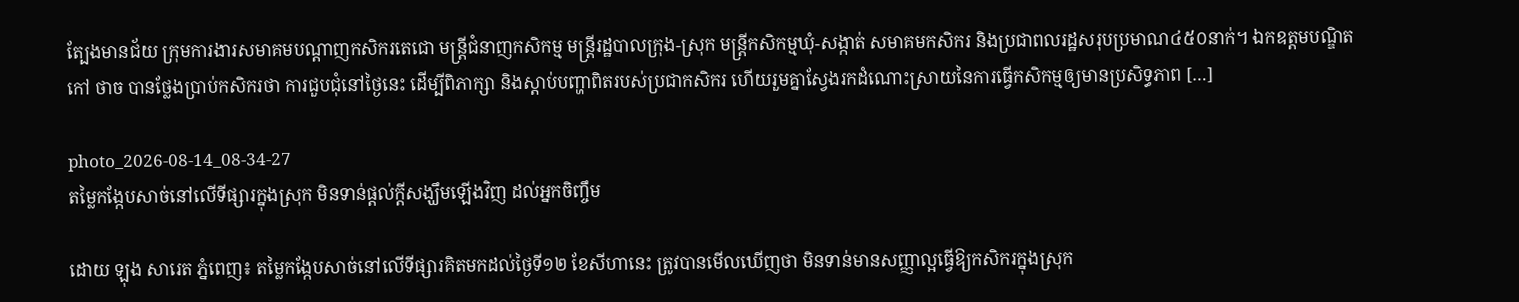ត្បែងមានជ័យ ក្រុមការងារសមាគមបណ្តាញកសិករតេជោ មន្ត្រីជំនាញកសិកម្ម មន្ត្រីរដ្ឋបាលក្រុង-ស្រុក មន្ត្រីកសិកម្មឃុំ-សង្កាត់ សមាគមកសិករ និងប្រជាពលរដ្ឋសរុបប្រមាណ៤៥០នាក់។ ឯកឧត្តមបណ្ឌិត កៅ ថាច បានថ្លែងប្រាប់កសិករថា ការជួបជុំនៅថ្ងៃនេះ ដើម្បីពិភាក្សា និងស្តាប់បញ្ហាពិតរបស់ប្រជាកសិករ ហើយរួមគ្នាស្វែងរកដំណោះស្រាយនៃការធ្វើកសិកម្មឲ្យមានប្រសិទ្ធភាព […]

photo_2026-08-14_08-34-27
តម្លៃកង្កែបសាច់នៅលើទីផ្សារក្នុងស្រុក មិនទាន់ផ្តល់ក្តីសង្ឃឹមឡើងវិញ ដល់អ្នកចិញ្ចឹម

ដោយ ឡុង សារេត ភ្នំពេញ៖ តម្លៃកង្កែបសាច់នៅលើទីផ្សារគិតមកដល់ថ្ងៃទី១២ ខែសីហានេះ ត្រូវបានមើលឃើញថា មិនទាន់មានសញ្ញាល្អធ្វើឱ្យកសិករក្នុងស្រុក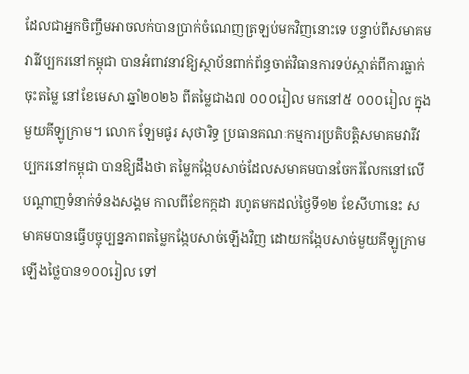ដែលជាអ្នកចិញ្ចឹមអាចលក់បានប្រាក់ចំណេញត្រឡប់មកវិញនោះទេ បន្ទាប់ពីសមាគមវារីវប្បករនៅកម្ពុជា បានអំពាវនាវឱ្យស្ថាប័នពាក់ព័ន្ធចាត់វិធានការទប់ស្កាត់ពីការធ្លាក់ចុះតម្លៃ នៅខែមេសា ឆ្នាំ២០២៦ ពីតម្លៃជាង៧ ០០០រៀល មកនៅ៥ ០០០រៀល ក្នុងមួយគីឡូក្រាម។ លោក ឡែមផូរ សុថារិទ្ធ ប្រធានគណៈកម្មការប្រតិបត្តិសមាគមវារីវប្បករនៅកម្ពុជា បានឱ្យដឹងថា តម្លៃកង្កែបសាច់ដែលសមាគមបានចែករំលែកនៅលើបណ្តាញទំនាក់ទំនងសង្គម កាលពីខែកក្កដា រហូតមកដល់ថ្ងៃទី១២ ខែសីហានេះ សមាគមបានធ្វើបច្ចុប្បន្នភាពតម្លៃកង្កែបសាច់ឡើងវិញ ដោយកង្កែបសាច់មួយគីឡូក្រាមឡើងថ្លៃបាន១០០រៀល ទៅ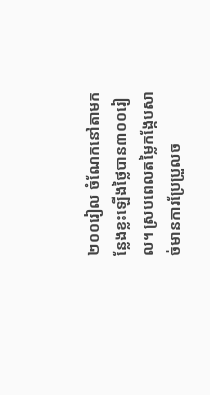២០០រៀល ចំណែកនៅតាមកន្លែងខ្លះឡើងថ្លៃបាន៣០០រៀល។ ស្របពេលតម្លៃកង្កែបសាច់មានការប្រែប្រួលច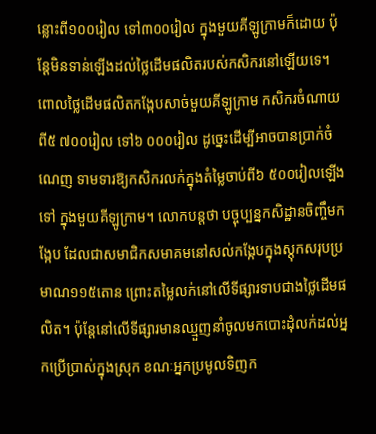ន្លោះពី១០០រៀល ទៅ៣០០រៀល ក្នុងមួយគីឡូក្រាមក៏ដោយ ប៉ុន្តែមិនទាន់ឡើងដល់ថ្លៃដើមផលិតរបស់កសិករនៅឡើយទេ។ ពោលថ្លៃដើមផលិតកង្កែបសាច់មួយគីឡូក្រាម កសិករចំណាយពី៥ ៧០០រៀល ទៅ៦ ០០០រៀល ដូច្នេះដើម្បីអាចបានប្រាក់ចំណេញ ទាមទារឱ្យកសិករលក់ក្នុងតំម្លៃចាប់ពី៦ ៥០០រៀលឡើងទៅ ក្នុងមួយគីឡូក្រាម។ លោកបន្តថា បច្ចុប្បន្នកសិដ្ឋានចិញ្ចឹមកង្កែប ដែលជាសមាជិកសមាគមនៅសល់កង្កែបក្នុងស្តុកសរុបប្រមាណ១១៥តោន ព្រោះតម្លៃលក់នៅលើទីផ្សារទាបជាងថ្លៃដើមផលិត។ ប៉ុន្តែនៅលើទីផ្សារមានឈ្មួញនាំចូលមកបោះដុំលក់ដល់អ្នកប្រើប្រាស់ក្នុងស្រុក ខណៈអ្នកប្រមូលទិញក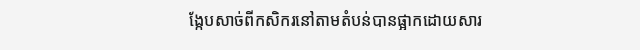ង្កែបសាច់ពីកសិករនៅតាមតំបន់បានផ្អាកដោយសារ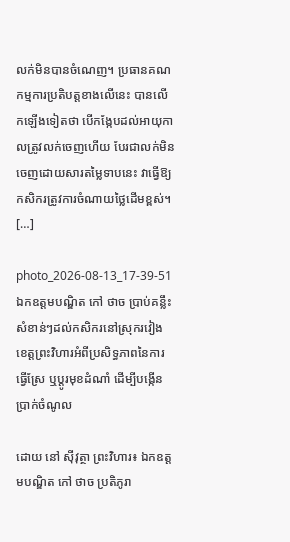លក់មិនបានចំណេញ។ ប្រធានគណកម្មការប្រតិបត្តខាងលើនេះ បានលើកឡើងទៀតថា បើកង្កែបដល់អាយុកាលត្រូវលក់ចេញហើយ បែរជាលក់មិនចេញដោយសារតម្លៃទាបនេះ វាធ្វើឱ្យកសិករត្រូវការចំណាយថ្លៃដើមខ្ពស់។ […]

photo_2026-08-13_17-39-51
ឯកឧត្តមបណ្ឌិត កៅ ថាច ប្រាប់គន្លឹះសំខាន់ៗដល់កសិករនៅស្រុករវៀង ខេត្តព្រះវិហារអំពីប្រសិទ្ធភាពនៃការធ្វើស្រែ ឬប្តូរមុខដំណាំ ដើម្បីបង្កើនប្រាក់ចំណូល

ដោយ នៅ ស៊ីវុត្ថា ព្រះវិហារ៖ ឯកឧត្តមបណ្ឌិត កៅ ថាច ប្រតិភូរា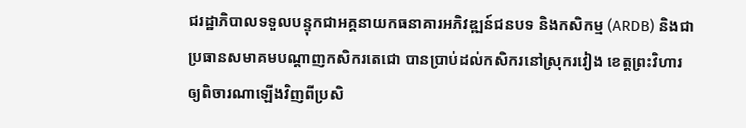ជរដ្ឋាភិបាលទទួលបន្ទុកជាអគ្គនាយកធនាគារអភិវឌ្ឍន៍ជនបទ និងកសិកម្ម (ARDB) និងជាប្រធានសមាគមបណ្តាញកសិករតេជោ បានប្រាប់ដល់កសិករនៅស្រុករវៀង ខេត្តព្រះវិហារឲ្យពិចារណាឡើងវិញពីប្រសិ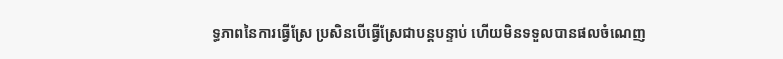ទ្ធភាពនៃការធ្វើស្រែ ប្រសិនបើធ្វើស្រែជាបន្តបន្ទាប់ ហើយមិនទទួលបានផលចំណេញ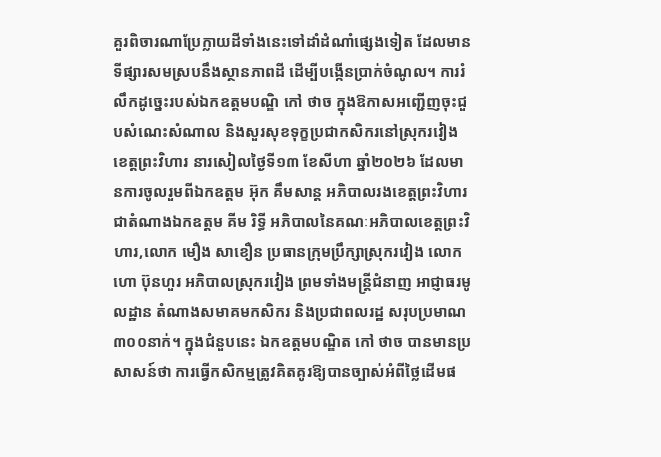គួរពិចារណាប្រែក្លាយដីទាំងនេះទៅដាំដំណាំផ្សេងទៀត ដែលមានទីផ្សារសមស្របនឹងស្ថានភាពដី ដើម្បីបង្កើនប្រាក់ចំណូល។ ការរំលឹកដូច្នេះរបស់ឯកឧត្តមបណ្ឌិ កៅ ថាច ក្នុងឱកាសអញ្ជើញចុះជួបសំណេះសំណាល និងសួរសុខទុក្ខប្រជាកសិករនៅស្រុករវៀង ខេត្តព្រះវិហារ នារសៀលថ្ងៃទី១៣ ខែសីហា ឆ្នាំ២០២៦ ដែលមានការចូលរួមពីឯកឧត្តម អ៊ុក គឹមសាន្ត អភិបាលរងខេត្តព្រះវិហារ ជាតំណាងឯកឧត្តម គីម រិទ្ធី អភិបាលនៃគណៈអភិបាលខេត្តព្រះវិហារ,លោក មឿង សាខឿន ប្រធានក្រុមប្រឹក្សាស្រុករវៀង លោក ហោ ប៊ុនហួរ អភិបាលស្រុករវៀង ព្រមទាំងមន្ត្រីជំនាញ អាជ្ញាធរមូលដ្ឋាន តំណាងសមាគមកសិករ និងប្រជាពលរដ្ឋ សរុបប្រមាណ៣០០នាក់។ ក្នុងជំនួបនេះ ឯកឧត្តមបណ្ឌិត កៅ ថាច បានមានប្រសាសន៍ថា ការធ្វើកសិកម្មត្រូវគិតគូរឱ្យបានច្បាស់អំពីថ្លៃដើមផ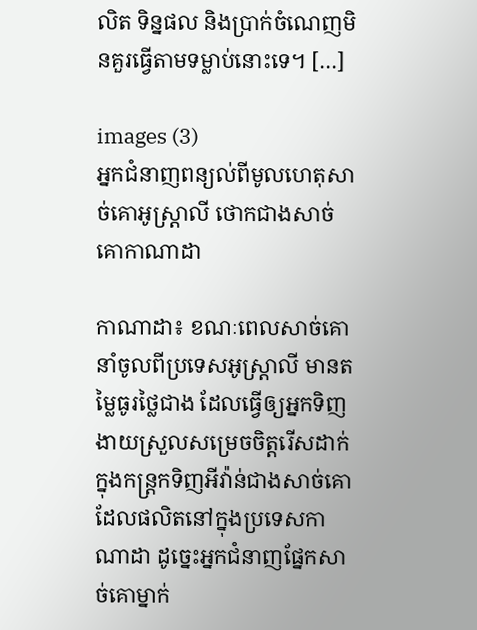លិត ទិន្នផល និងប្រាក់ចំណេញមិនគួរធ្វើតាមទម្លាប់នោះទេ។ […]

images (3)
អ្នកជំនាញពន្យល់ពីមូលហេតុសាច់គោអូស្ត្រាលី ថោកជាងសាច់គោកាណាដា

កាណាដា៖ ខណៈពេលសាច់គោនាំចូលពីប្រទេសអូស្ត្រាលី មានតម្លៃធូរថ្លៃជាង ដែលធ្វើឲ្យអ្នកទិញងាយស្រួលសម្រេចចិត្តរើសដាក់ក្នុងកន្ត្រកទិញអីវ៉ាន់ជាងសាច់គោ ដែលផលិតនៅក្នុងប្រទេសកាណាដា ដូច្នេះអ្នកជំនាញផ្នែកសាច់គោម្នាក់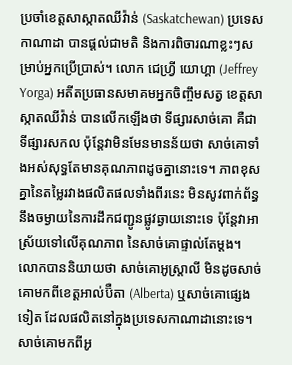ប្រចាំខេត្តសាស្កាតឈីវ៉ាន់ (Saskatchewan) ប្រទេសកាណាដា បានផ្តល់ជាមតិ និងការពិចារណាខ្លះៗសម្រាប់អ្នកប្រើប្រាស់។ លោក ជេហ្វ្រី យោហ្គា (Jeffrey Yorga) អតីតប្រធានសមាគមអ្នកចិញ្ចឹមសត្វ ខេត្តសាស្កាតឈីវ៉ាន់ បានលើកឡើងថា ទីផ្សារសាច់គោ គឺជាទីផ្សារសកល ប៉ុន្តែវាមិនមែនមានន័យថា សាច់គោទាំងអស់សុទ្ធតែមានគុណភាពដូចគ្នានោះទេ។ ភាពខុសគ្នានៃតម្លៃរវាងផលិតផលទាំងពីរនេះ មិនសូវពាក់ព័ន្ធនឹងចម្ងាយនៃការដឹកជញ្ជូនផ្លូវឆ្ងាយនោះទេ ប៉ុន្តែវាអាស្រ័យទៅលើគុណភាព នៃសាច់គោផ្ទាល់តែម្តង។ លោកបាននិយាយថា សាច់គោអូស្ត្រាលី មិនដូចសាច់គោមកពីខេត្តអាល់ប៊ឺតា (Alberta) ឬសាច់គោផ្សេងទៀត ដែលផលិតនៅក្នុងប្រទេសកាណាដានោះទេ។ សាច់គោមកពីអូ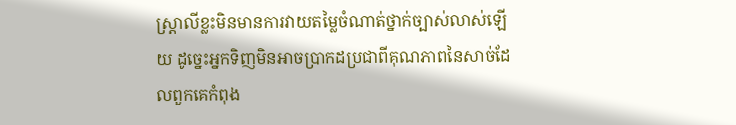ស្ត្រាលីខ្លះមិនមានការវាយតម្លៃចំណាត់ថ្នាក់ច្បាស់លាស់ឡើយ ដូច្នេះអ្នកទិញមិនអាចប្រាកដប្រជាពីគុណភាពនៃសាច់ដែលពួកគេកំពុង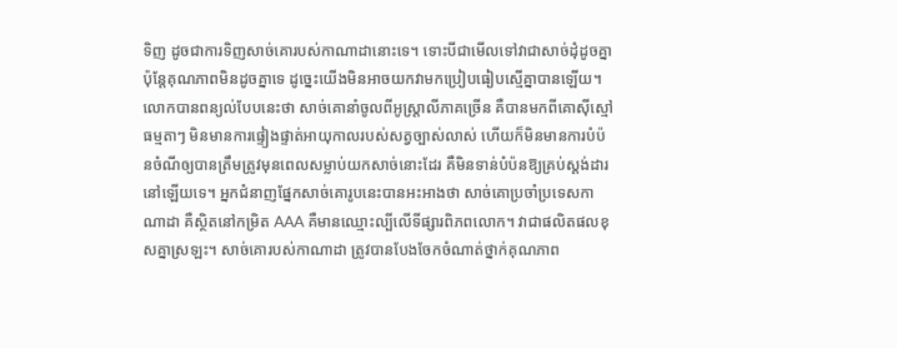ទិញ ដូចជាការទិញសាច់គោរបស់កាណាដានោះទេ។ ទោះបីជាមើលទៅវាជាសាច់ដុំដូចគ្នា ប៉ុន្តែគុណភាពមិនដូចគ្នាទេ ដូច្នេះយើងមិនអាចយកវាមកប្រៀបធៀបស្មើគ្នាបានឡើយ។ លោកបានពន្យល់បែបនេះថា សាច់គោនាំចូលពីអូស្ត្រាលីភាគច្រើន គឺបានមកពីគោស៊ីស្មៅធម្មតាៗ មិនមានការផ្ទៀងផ្ទាត់អាយុកាលរបស់សត្វច្បាស់លាស់ ហើយក៏មិនមានការបំប៉នចំណីឲ្យបានត្រឹមត្រូវមុនពេលសម្លាប់យកសាច់នោះដែរ គឺមិនទាន់បំប៉នឱ្យគ្រប់ស្តង់ដារនៅឡើយទេ។ អ្នកជំនាញផ្នែកសាច់គោរូបនេះបានអះអាងថា សាច់គោប្រចាំប្រទេសកាណាដា គឺស្ថិតនៅកម្រិត AAA គឺមានឈ្មោះល្បីលើទីផ្សារពិភពលោក។ វាជាផលិតផលខុសគ្នាស្រឡះ។ សាច់គោរបស់កាណាដា ត្រូវបានបែងចែកចំណាត់ថ្នាក់គុណភាព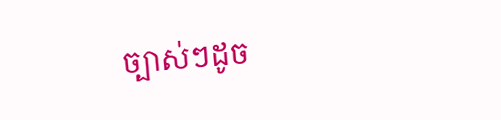ច្បាស់ៗដូច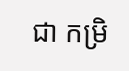ជា កម្រិ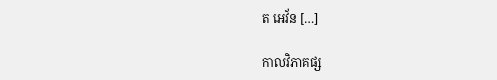ត អេវ័ន […]

កាលវិភាគផ្ស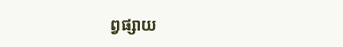ព្វផ្សាយ